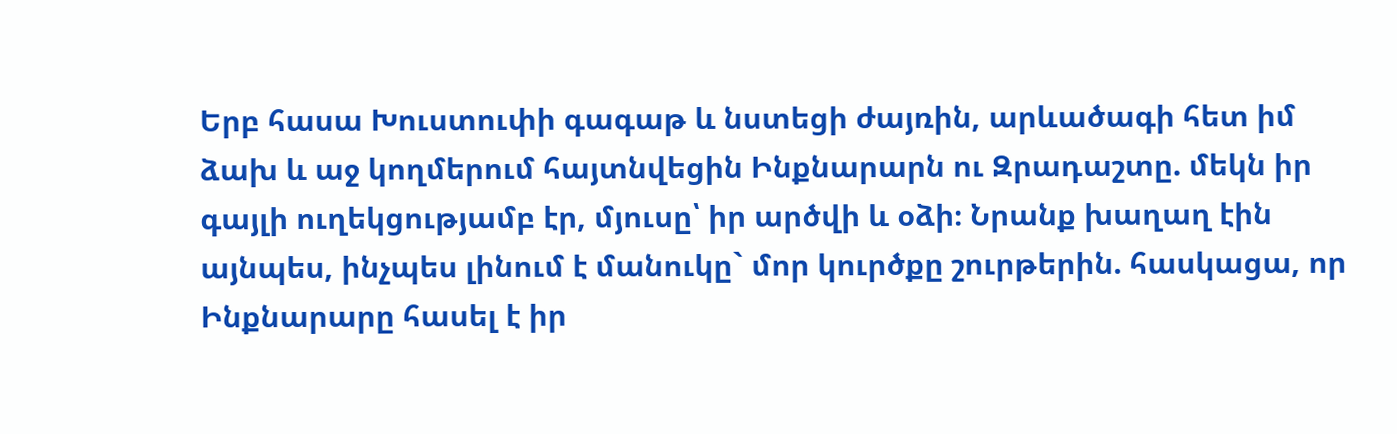Երբ հասա Խուստուփի գագաթ և նստեցի ժայռին, արևածագի հետ իմ ձախ և աջ կողմերում հայտնվեցին Ինքնարարն ու Զրադաշտը. մեկն իր գայլի ուղեկցությամբ էր, մյուսը՝ իր արծվի և օձի։ Նրանք խաղաղ էին այնպես, ինչպես լինում է մանուկը` մոր կուրծքը շուրթերին. հասկացա, որ Ինքնարարը հասել է իր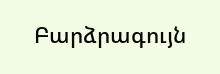Բարձրագույն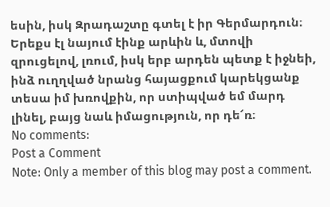եսին, իսկ Զրադաշտը գտել է իր Գերմարդուն։ Երեքս էլ նայում էինք արևին և, մտովի զրուցելով, լռում, իսկ երբ արդեն պետք է իջնեի, ինձ ուղղված նրանց հայացքում կարեկցանք տեսա իմ խռովքին, որ ստիպված եմ մարդ լինել, բայց նաև իմացություն, որ դե՜ռ։
No comments:
Post a Comment
Note: Only a member of this blog may post a comment.